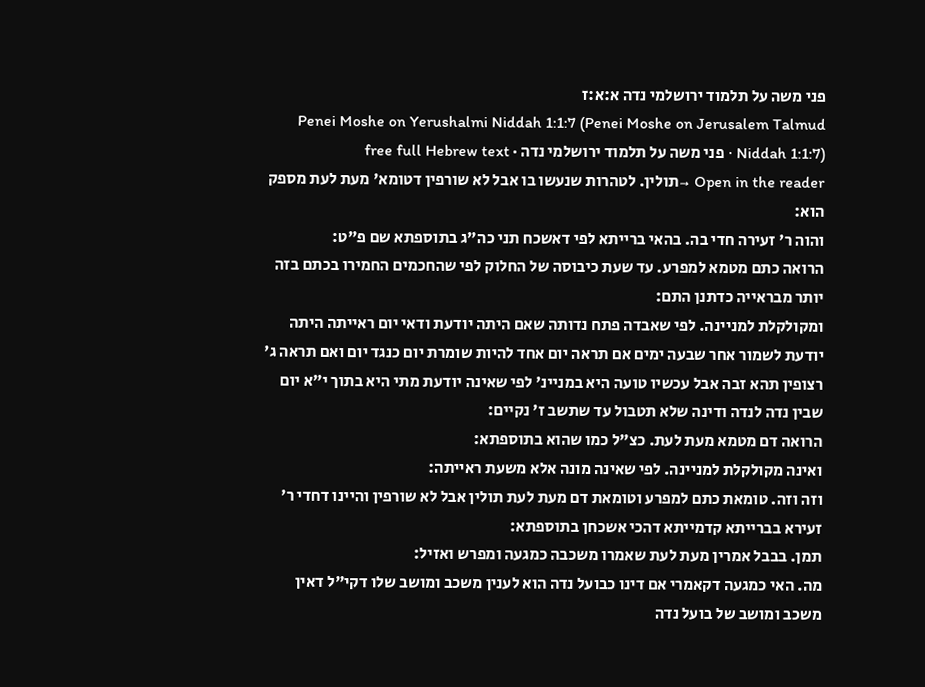פני משה על תלמוד ירושלמי נדה א:א:ז
Penei Moshe on Yerushalmi Niddah 1:1:7 (Penei Moshe on Jerusalem Talmud Niddah 1:1:7) · פני משה על תלמוד ירושלמי נדה · free full Hebrew text
Open in the reader →תולין. לטהרות שנעשו בו אבל לא שורפין דטומא' מעת לעת מספק הוא:
והוה ר' זעירה חדי בה. בהאי ברייתא לפי דאשכח תני כה"ג בתוספתא שם פ"ט:
הרואה כתם מטמא למפרע. עד שעת כיבוסה של החלוק לפי שהחכמים החמירו בכתם בזה יותר מבראייה כדתנן התם:
ומקולקלת למניינה. לפי שאבדה פתח נדותה שאם היתה יודעת ודאי יום ראייתה היתה יודעת לשמור אחר שבעה ימים אם תראה יום אחד להיות שומרת יום כנגד יום ואם תראה ג' רצופין תהא זבה אבל עכשיו טועה היא במניינ' לפי שאינה יודעת מתי היא בתוך י"א יום שבין נדה לנדה ודינה שלא תטבול עד שתשב ז' נקיים:
הרואה דם מטמא מעת לעת. כצ"ל כמו שהוא בתוספתא:
ואינה מקולקלת למניינה. לפי שאינה מונה אלא משעת ראייתה:
וזה וזה. טומאת כתם למפרע וטומאת דם מעת לעת תולין אבל לא שורפין והיינו דחדי ר' זעירא בברייתא קדמייתא דהכי אשכחן בתוספתא:
תמן. בבבל אמרין מעת לעת שאמרו משכבה כמגעה ומפרש ואזיל:
מה. האי כמגעה דקאמרי אם דינו כבועל נדה הוא לענין משכב ומושב שלו דקי"ל דאין משכב ומושב של בועל נדה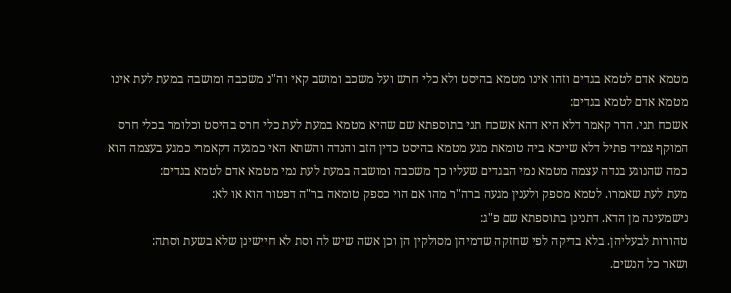מטמא אדם לטמא בגדים וזהו אינו מטמא בהיסט ולא כלי חרש ועל משכב ומושב קאי וה"נ משכבה ומושבה במעת לעת אינו מטמא אדם לטמא בגדים:
אשכח תני. הדר קאמר דלא היא דהא אשכח תני בתוספתא שם שהיא מטמא במעת לעת כלי חרס בהיסט וכלומר בכלי חרס המוקף צמיד פתיל דלא שייכא ביה טומאת מגע מטמא בהיסט כדין הזב והנדה והשתא האי כמגעה דקאמרי כמגע בעצמה הוא כמה שהנוגע בנדה עצמה מטמא נמי הבגדים שעליו כך משכבה ומושבה במעת לעת נמי מטמא אדם לטמא בגדים:
מעת לעת שאמרו. לטמא מספק ולענין מגעה ברה"ר מהו אם הוי כספק טומאה בר"ה דפטור הוא או לא:
נישמעינה מן הדא. דתנינן בתוספתא שם פ"ג:
טהורות לבעליהן. בלא בדיקה לפי שחזקה שדמיהן מסולקין הן וכן אשה שיש לה וסת לא חיישינן שלא בשעת וסתה:
ושאר כל הנשים.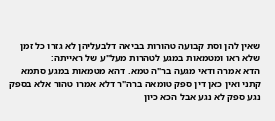שאין להן וסת קבועה טהורות בביאה דלבעליהן לא גזרו כל זמן שלא ראו ומטמאות במגע לטהרות מעל"ע של ראייתה:
הדא אמרה ודאי מגעה בר"ה טמא. דהא מטמאות במגע סתמא קתני ואין כאן דין ספק טומאה ברה"ר דלא אמרו טהור אלא בספק נגע ספק לא נגע אבל הכא כיון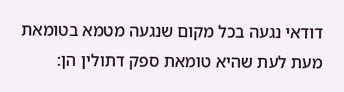דודאי נגעה בכל מקום שנגעה מטמא בטומאת מעת לעת שהיא טומאת ספק דתולין הן: